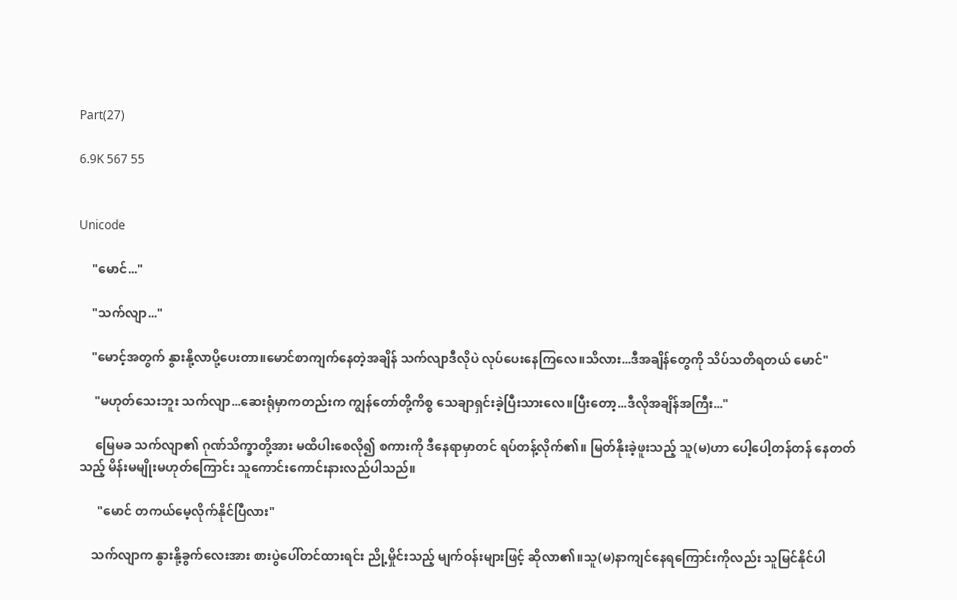Part(27)

6.9K 567 55


Unicode

    "မောင်..."

    "သက်လျာ..."

    "မောင့်အတွက် နွားနို့လာပို့ပေးတာ။မောင်စာကျက်နေတဲ့အချိန် သက်လျာဒီလိုပဲ လုပ်ပေးနေကြလေ။သိလား...ဒီအချိန်တွေကို သိပ်သတိရတယ် မောင်"

     "မဟုတ်သေးဘူး သက်လျာ...ဆေးရုံမှာကတည်းက ကျွန်တော်တို့ကိစ္စ သေချာရှင်းခဲ့ပြီးသားလေ။ပြီးတော့...ဒီလိုအချိန်အကြီး..."

     မြေမခ သက်လျာ၏ ဂုဏ်သိက္ခာတို့အား မထိပါးစေလို၍ စကားကို ဒီနေရာမှာတင် ရပ်တန့်လိုက်၏။ မြတ်နိုးခဲ့ဖူးသည့် သူ(မ)ဟာ ပေါ့ပေါ့တန်တန် နေတတ်သည့် မိန်းမမျိုးမဟုတ်ကြောင်း သူကောင်းကောင်းနားလည်ပါသည်။

      "မောင် တကယ်မေ့လိုက်နိုင်ပြီလား"

    သက်လျာက နွားနို့ခွက်လေးအား စားပွဲပေါ်တင်ထားရင်း ညို့မှိုင်းသည့် မျက်ဝန်းများဖြင့် ဆိုလာ၏။သူ(မ)နာကျင်နေရကြောင်းကိုလည်း သူမြင်နိုင်ပါ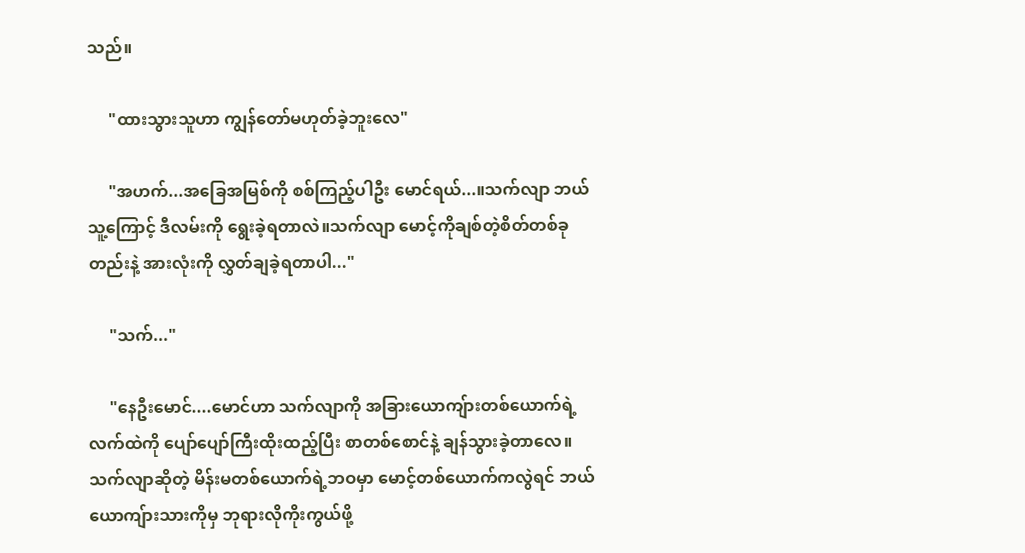သည်။

     "ထားသွားသူဟာ ကျွန်တော်မဟုတ်ခဲ့ဘူးလေ"

     "အဟက်...အခြေအမြစ်ကို စစ်ကြည့်ပါဦး မောင်ရယ်...။သက်လျာ ဘယ်သူ့ကြောင့် ဒီလမ်းကို ရွေးခဲ့ရတာလဲ။သက်လျာ မောင့်ကိုချစ်တဲ့စိတ်တစ်ခုတည်းနဲ့ အားလုံးကို လွှတ်ချခဲ့ရတာပါ..."

     "သက်..."

     "နေဦးမောင်....မောင်ဟာ သက်လျာကို အခြားယောကျ်ားတစ်ယောက်ရဲ့ လက်ထဲကို ပျော်ပျော်ကြီးထိုးထည့်ပြီး စာတစ်စောင်နဲ့ ချန်သွားခဲ့တာလေ။သက်လျာဆိုတဲ့ မိန်းမတစ်ယောက်ရဲ့ဘဝမှာ မောင့်တစ်ယောက်ကလွဲရင် ဘယ်ယောကျ်ားသားကိုမှ ဘုရားလိုကိုးကွယ်ဖို့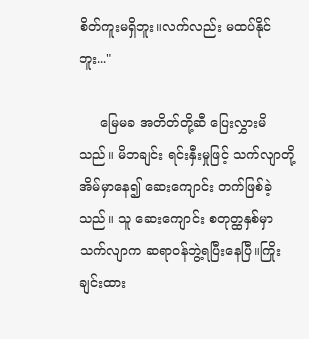စိတ်ကူးမရှိဘူး။လက်လည်း မထပ်နိုင်ဘူး..."

     မြေမခ အတိတ်တို့ဆီ ပြေးလွှားမိသည်။ မိဘချင်း ရင်းနှီးမှုဖြင့် သက်လျာတို့အိမ်မှာနေ၍ ဆေးကျောင်း တက်ဖြစ်ခဲ့သည်။ သူ ဆေးကျောင်း စတုတ္ထနှစ်မှာ သက်လျာက ဆရာဝန်ဘွဲ့ရပြီးနေပြီ။ကြိုးချင်းထား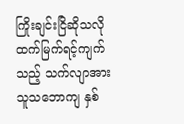ကြိုးချင်းငြိဆိုသလို ထက်မြက်ရင့်ကျက်သည့် သက်လျာအား သူသဘောကျ နှစ်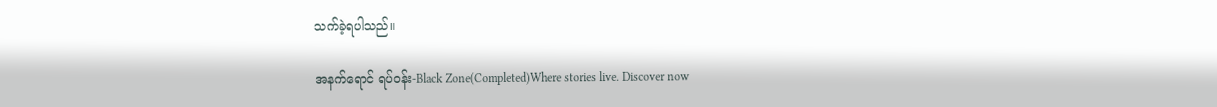သက်ခဲ့ရပါသည်။

အနက်ရောင် ရပ်ဝန်း-Black Zone(Completed)Where stories live. Discover now